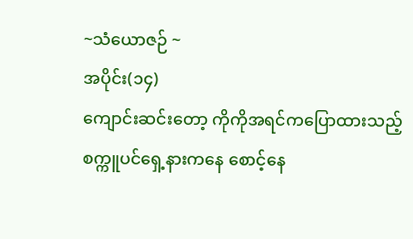~သံယောဇဉ် ~
အပိုင်း(၁၄)
ကျောင်းဆင်းတော့ ကိုကိုအရင်ကပြောထားသည့်
စက္ကူပင်ရှေ့နားကနေ စောင့်နေ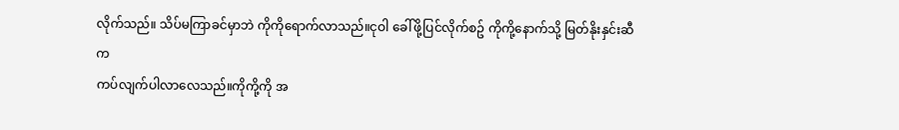လိုက်သည်။ သိပ်မကြာခင်မှာဘဲ ကိုကိုရောက်လာသည်။ငုဝါ ခေါ်ဖို့ပြင်လိုက်စဥ် ကိုကို့နောက်သို့ မြတ်နိုးနှင်းဆီက
ကပ်လျက်ပါလာလေသည်။ကိုကို့ကို အ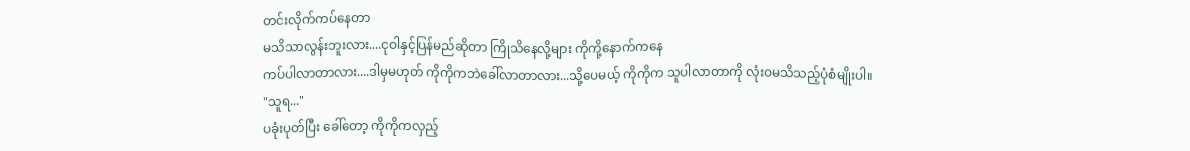တင်းလိုက်ကပ်နေတာ
မသိသာလွန်းဘူးလား....ငုဝါနှင့်ပြန်မည်ဆိုတာ ကြိုသိနေလို့များ ကိုကို့နောက်ကနေ
ကပ်ပါလာတာလား....ဒါမှမဟုတ် ကိုကိုကဘဲခေါ်လာတာလား...သို့ပေမယ့် ကိုကိုက သူပါလာတာကို လုံးဝမသိသည့်ပုံစံမျိုးပါ။
"သူရ..."
ပခုံးပုတ်ပြီး ခေါ်တော့ ကိုကိုကလှည့်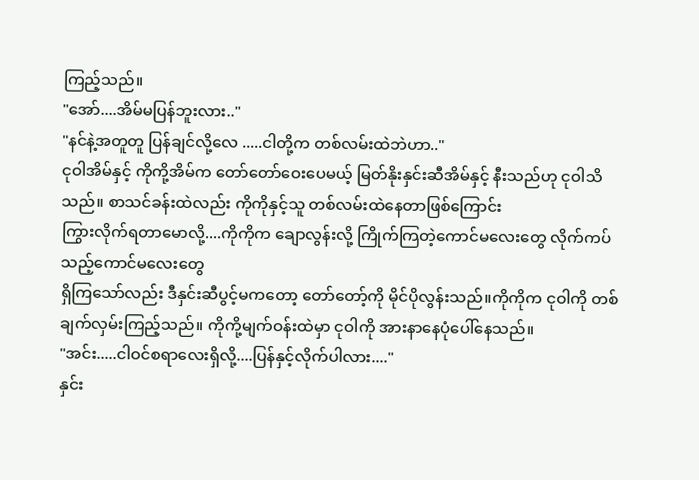ကြည့်သည်။
"အော်....အိမ်မပြန်ဘူးလား.."
"နင်နဲ့အတူတူ ပြန်ချင်လို့လေ .....ငါတို့က တစ်လမ်းထဲဘဲဟာ.."
ငုဝါအိမ်နှင့် ကိုကို့အိမ်က တော်တော်ဝေးပေမယ့် မြတ်နိုးနှင်းဆီအိမ်နှင့် နီးသည်ဟု ငုဝါသိသည်။ စာသင်ခန်းထဲလည်း ကိုကိုနှင့်သူ တစ်လမ်းထဲနေတာဖြစ်ကြောင်း
ကြွားလိုက်ရတာမောလို့....ကိုကိုက ချောလွန်းလို့ ကြိုက်ကြတဲ့ကောင်မလေးတွေ လိုက်ကပ်သည့်ကောင်မလေးတွေ
ရှိကြသော်လည်း ဒီနှင်းဆီပွင့်မကတော့ တော်တော့်ကို မိုင်ပိုလွန်းသည်။ကိုကိုက ငုဝါကို တစ်ချက်လှမ်းကြည့်သည်။ ကိုကို့မျက်ဝန်းထဲမှာ ငုဝါကို အားနာနေပုံပေါ်နေသည်။
"အင်း.....ငါဝင်စရာလေးရှိလို့....ပြန်နှင့်လိုက်ပါလား...."
နှင်း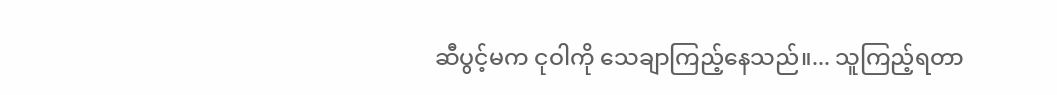ဆီပွင့်မက ငုဝါကို သေချာကြည့်နေသည်။... သူကြည့်ရတာ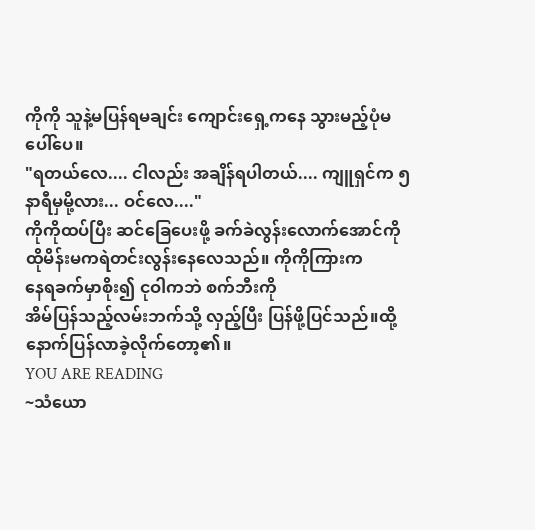ကိုကို သူနဲ့မပြန်ရမချင်း ကျောင်းရှေ့ကနေ သွားမည့်ပုံမပေါ်ပေ။
"ရတယ်လေ.... ငါလည်း အချိန်ရပါတယ်.... ကျူရှင်က ၅နာရီမှမို့လား... ဝင်လေ...."
ကိုကိုထပ်ပြီး ဆင်ခြေပေးဖို့ ခက်ခဲလွန်းလောက်အောင်ကို
ထိုမိန်းမကရဲတင်းလွန်းနေလေသည်။ ကိုကိုကြားက
နေရခက်မှာစိုး၍ ငုဝါကဘဲ စက်ဘီးကို
အိမ်ပြန်သည့်လမ်းဘက်သို့ လှည့်ပြီး ပြန်ဖို့ပြင်သည်။ထို့နောက်ပြန်လာခဲ့လိုက်တော့၏။
YOU ARE READING
~သံယော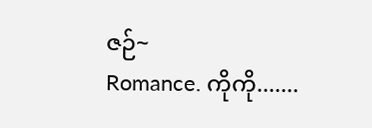ဇဉ်~
Romance. ကိုကို.......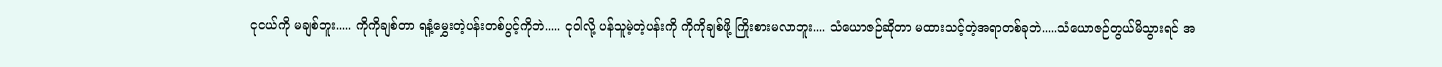ငုငယ်ကို မချစ်ဘူး..... ကိုကိုချစ်တာ ရနံ့မွှေးတဲ့ပန်းတစ်ပွင့်ကိုဘဲ..... ငုဝါလို့ ပန်သူမဲ့တဲ့ပန်းကို ကိုကိုချစ်ဖို့ ကြိုးစားမလာဘူး.... သံယောဇဉ်ဆိုတာ မထားသင့်တဲ့အရာတစ်ခုဘဲ.....သံယောဇဉ်တွယ်မိသွားရင် အ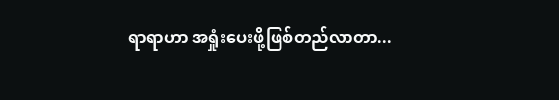ရာရာဟာ အရှုံးပေးဖို့ဖြစ်တည်လာတာ...